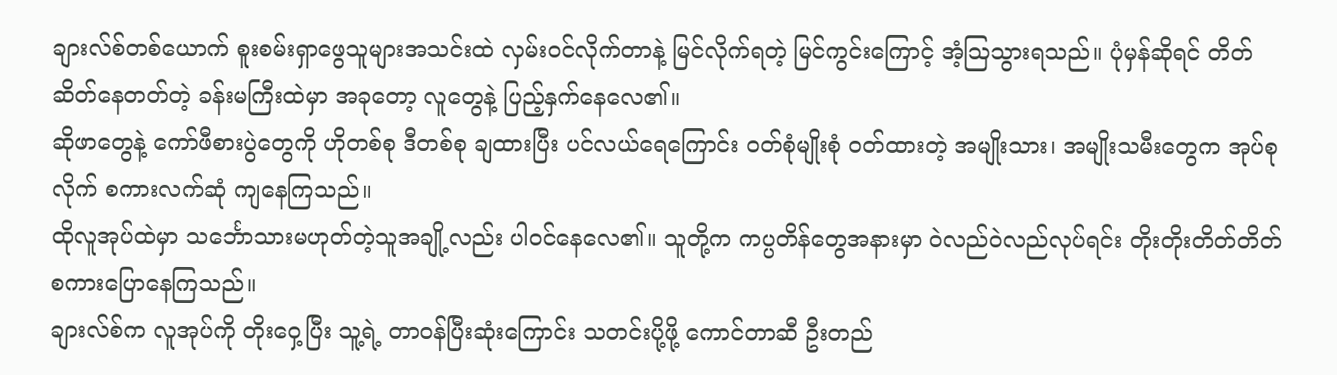ချားလ်စ်တစ်ယောက် စူးစမ်းရှာဖွေသူများအသင်းထဲ လှမ်းဝင်လိုက်တာနဲ့ မြင်လိုက်ရတဲ့ မြင်ကွင်းကြောင့် အံ့ဩသွားရသည်။ ပုံမှန်ဆိုရင် တိတ်ဆိတ်နေတတ်တဲ့ ခန်းမကြီးထဲမှာ အခုတော့ လူတွေနဲ့ ပြည့်နှက်နေလေ၏။
ဆိုဖာတွေနဲ့ ကော်ဖီစားပွဲတွေကို ဟိုတစ်စု ဒီတစ်စု ချထားပြီး ပင်လယ်ရေကြောင်း ဝတ်စုံမျိုးစုံ ဝတ်ထားတဲ့ အမျိုးသား၊ အမျိုးသမီးတွေက အုပ်စုလိုက် စကားလက်ဆုံ ကျနေကြသည်။
ထိုလူအုပ်ထဲမှာ သင်္ဘောသားမဟုတ်တဲ့သူအချို့လည်း ပါဝင်နေလေ၏။ သူတို့က ကပ္ပတိန်တွေအနားမှာ ဝဲလည်ဝဲလည်လုပ်ရင်း တိုးတိုးတိတ်တိတ် စကားပြောနေကြသည်။
ချားလ်စ်က လူအုပ်ကို တိုးဝှေ့ပြီး သူ့ရဲ့ တာဝန်ပြီးဆုံးကြောင်း သတင်းပို့ဖို့ ကောင်တာဆီ ဦးတည်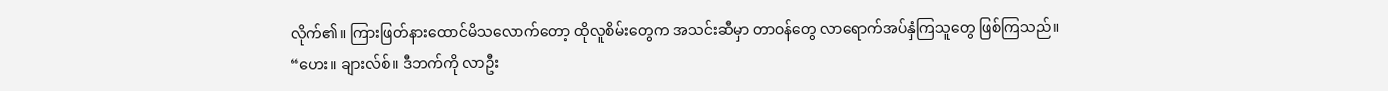လိုက်၏။ ကြားဖြတ်နားထောင်မိသလောက်တော့ ထိုလူစိမ်းတွေက အသင်းဆီမှာ တာဝန်တွေ လာရောက်အပ်နှံကြသူတွေ ဖြစ်ကြသည်။
“ဟေး။ ချားလ်စ်။ ဒီဘက်ကို လာဦး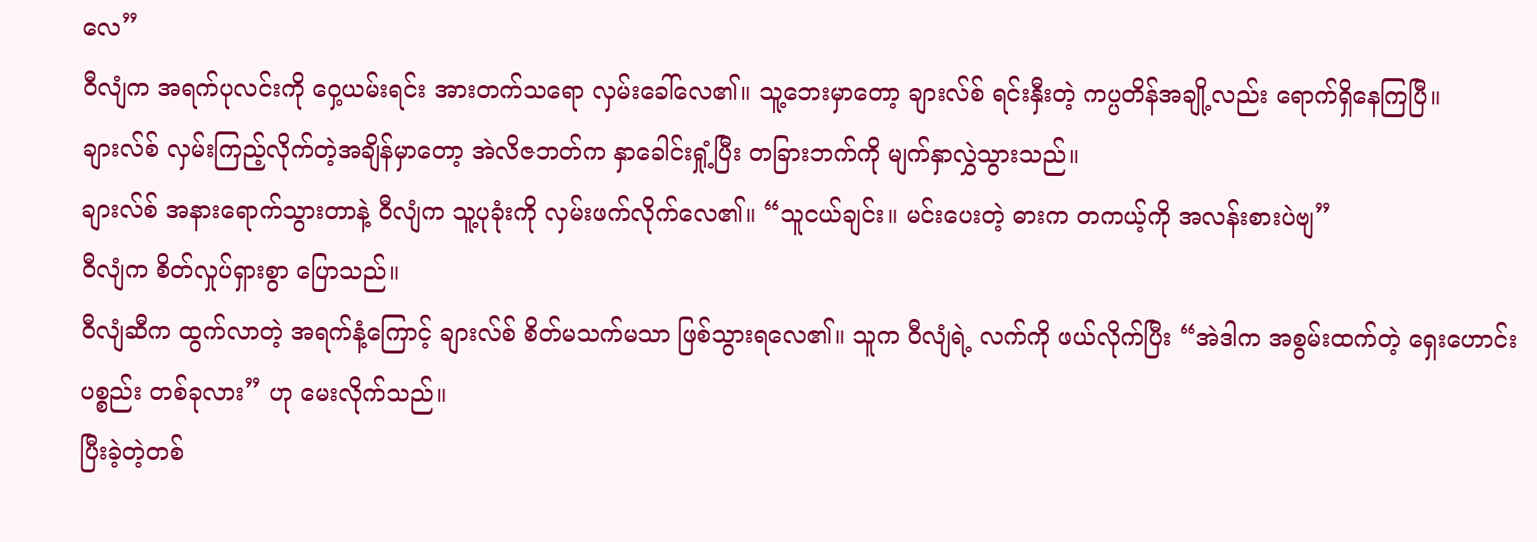လေ”
ဝီလျံက အရက်ပုလင်းကို ဝှေ့ယမ်းရင်း အားတက်သရော လှမ်းခေါ်လေ၏။ သူ့ဘေးမှာတော့ ချားလ်စ် ရင်းနှီးတဲ့ ကပ္ပတိန်အချို့လည်း ရောက်ရှိနေကြပြီ။
ချားလ်စ် လှမ်းကြည့်လိုက်တဲ့အချိန်မှာတော့ အဲလိဇဘတ်က နှာခေါင်းရှုံ့ပြီး တခြားဘက်ကို မျက်နှာလွှဲသွားသည်။
ချားလ်စ် အနားရောက်သွားတာနဲ့ ဝီလျံက သူ့ပုခုံးကို လှမ်းဖက်လိုက်လေ၏။ “သူငယ်ချင်း။ မင်းပေးတဲ့ ဓားက တကယ့်ကို အလန်းစားပဲဗျ”
ဝီလျံက စိတ်လှုပ်ရှားစွာ ပြောသည်။
ဝီလျံဆီက ထွက်လာတဲ့ အရက်နံ့ကြောင့် ချားလ်စ် စိတ်မသက်မသာ ဖြစ်သွားရလေ၏။ သူက ဝီလျံရဲ့ လက်ကို ဖယ်လိုက်ပြီး “အဲဒါက အစွမ်းထက်တဲ့ ရှေးဟောင်းပစ္စည်း တစ်ခုလား” ဟု မေးလိုက်သည်။
ပြီးခဲ့တဲ့တစ်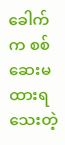ခေါက်က စစ်ဆေးမထားရသေးတဲ့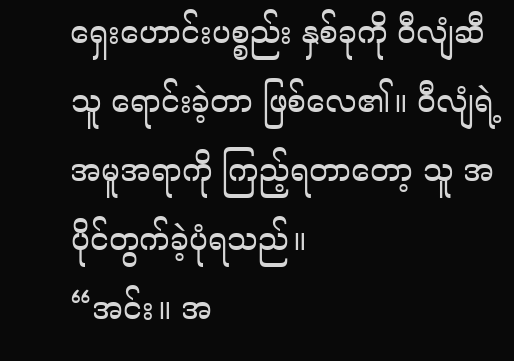ရှေးဟောင်းပစ္စည်း နှစ်ခုကို ဝီလျံဆီ သူ ရောင်းခဲ့တာ ဖြစ်လေ၏။ ဝီလျံရဲ့ အမူအရာကို ကြည့်ရတာတော့ သူ အပိုင်တွက်ခဲ့ပုံရသည်။
“အင်း။ အ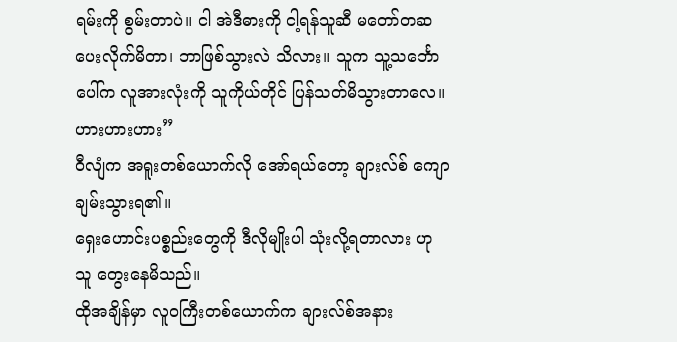ရမ်းကို စွမ်းတာပဲ။ ငါ အဲဒီဓားကို ငါ့ရန်သူဆီ မတော်တဆ ပေးလိုက်မိတာ၊ ဘာဖြစ်သွားလဲ သိလား။ သူက သူ့သင်္ဘောပေါ်က လူအားလုံးကို သူကိုယ်တိုင် ပြန်သတ်မိသွားတာလေ။ ဟားဟားဟား”
ဝီလျံက အရူးတစ်ယောက်လို အော်ရယ်တော့ ချားလ်စ် ကျောချမ်းသွားရ၏။
ရှေးဟောင်းပစ္စည်းတွေကို ဒီလိုမျိုးပါ သုံးလို့ရတာလား ဟု သူ တွေးနေမိသည်။
ထိုအချိန်မှာ လူဝကြီးတစ်ယောက်က ချားလ်စ်အနား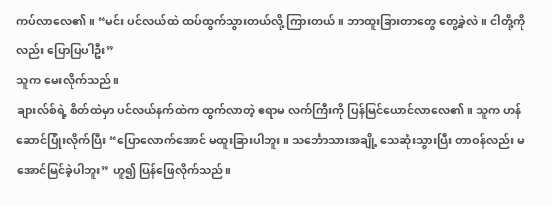ကပ်လာလေ၏။ “မင်း ပင်လယ်ထဲ ထပ်ထွက်သွားတယ်လို့ ကြားတယ်။ ဘာထူးခြားတာတွေ တွေ့ခဲ့လဲ။ ငါတို့ကိုလည်း ပြောပြပါဦး”
သူက မေးလိုက်သည်။
ချားလ်စ်ရဲ့ စိတ်ထဲမှာ ပင်လယ်နက်ထဲက ထွက်လာတဲ့ ဧရာမ လက်ကြီးကို ပြန်မြင်ယောင်လာလေ၏။ သူက ဟန်ဆောင်ပြုံးလိုက်ပြီး “ပြောလောက်အောင် မထူးခြားပါဘူး။ သင်္ဘောသားအချို့ သေဆုံးသွားပြီး တာဝန်လည်း မအောင်မြင်ခဲ့ပါဘူး” ဟူ၍ ပြန်ဖြေလိုက်သည်။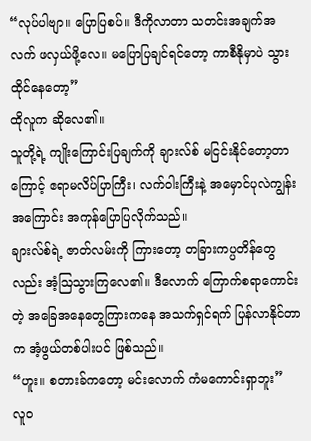“လုပ်ပါဗျာ။ ပြောပြစပ်။ ဒီကိုလာတာ သတင်းအချက်အလက် ဖလှယ်ဖို့လေ။ မပြောပြချင်ရင်တော့ ကာစီနိုမှာပဲ သွားထိုင်နေတော့”
ထိုလူက ဆိုလေ၏။
သူတို့ရဲ့ ကျိုးကြောင်းပြချက်ကို ချားလ်စ် မငြင်းနိုင်တော့တာကြောင့် ဧရာမလိပ်ပြာကြီး၊ လက်ဝါးကြီးနဲ့ အမှောင်ပုလဲကျွန်းအကြောင်း အကုန်ပြောပြလိုက်သည်။
ချားလ်စ်ရဲ့ ဇာတ်လမ်းကို ကြားတော့ တခြားကပ္ပတိန်တွေလည်း အံ့ဩသွားကြလေ၏။ ဒီလောက် ကြောက်စရာကောင်းတဲ့ အခြေအနေတွေကြားကနေ အသက်ရှင်ရက် ပြန်လာနိုင်တာက အံ့ဖွယ်တစ်ပါးပင် ဖြစ်သည်။
“ဟူး။ စတားခ်ကတော့ မင်းလောက် ကံမကောင်းရှာဘူး”
လူဝ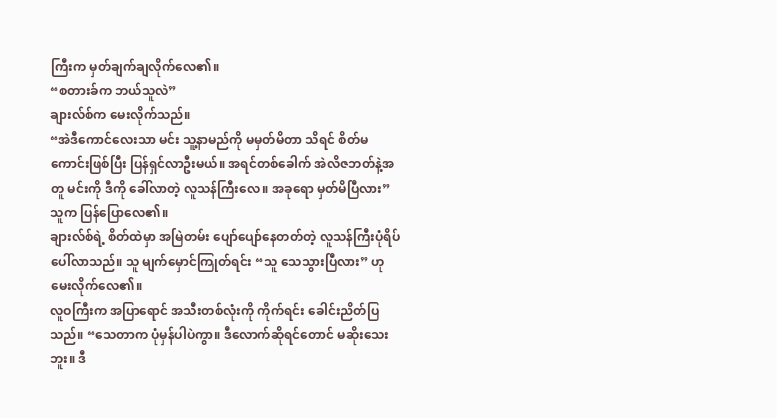ကြီးက မှတ်ချက်ချလိုက်လေ၏။
“စတားခ်က ဘယ်သူလဲ”
ချားလ်စ်က မေးလိုက်သည်။
“အဲဒီကောင်လေးသာ မင်း သူ့နာမည်ကို မမှတ်မိတာ သိရင် စိတ်မကောင်းဖြစ်ပြီး ပြန်ရှင်လာဦးမယ်။ အရင်တစ်ခေါက် အဲလိဇဘတ်နဲ့အတူ မင်းကို ဒီကို ခေါ်လာတဲ့ လူသန်ကြီးလေ။ အခုရော မှတ်မိပြီလား”
သူက ပြန်ပြောလေ၏။
ချားလ်စ်ရဲ့ စိတ်ထဲမှာ အမြဲတမ်း ပျော်ပျော်နေတတ်တဲ့ လူသန်ကြီးပုံရိပ် ပေါ်လာသည်။ သူ မျက်မှောင်ကြုတ်ရင်း “သူ သေသွားပြီလား” ဟု မေးလိုက်လေ၏။
လူဝကြီးက အပြာရောင် အသီးတစ်လုံးကို ကိုက်ရင်း ခေါင်းညိတ်ပြသည်။ “သေတာက ပုံမှန်ပါပဲကွာ။ ဒီလောက်ဆိုရင်တောင် မဆိုးသေးဘူး။ ဒီ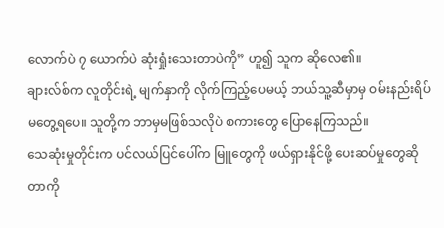လောက်ပဲ ၇ ယောက်ပဲ ဆုံးရှုံးသေးတာပဲကို” ဟူ၍ သူက ဆိုလေ၏။
ချားလ်စ်က လူတိုင်းရဲ့ မျက်နှာကို လိုက်ကြည့်ပေမယ့် ဘယ်သူ့ဆီမှာမှ ဝမ်းနည်းရိပ် မတွေ့ရပေ။ သူတို့က ဘာမှမဖြစ်သလိုပဲ စကားတွေ ပြောနေကြသည်။
သေဆုံးမှုတိုင်းက ပင်လယ်ပြင်ပေါ်က မြူတွေကို ဖယ်ရှားနိုင်ဖို့ ပေးဆပ်မှုတွေဆိုတာကို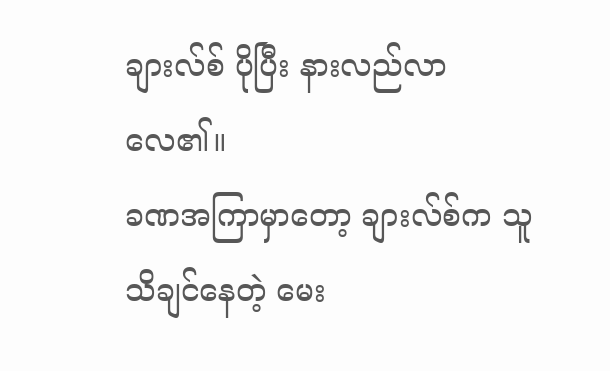ချားလ်စ် ပိုပြီး နားလည်လာလေ၏။
ခဏအကြာမှာတော့ ချားလ်စ်က သူသိချင်နေတဲ့ မေး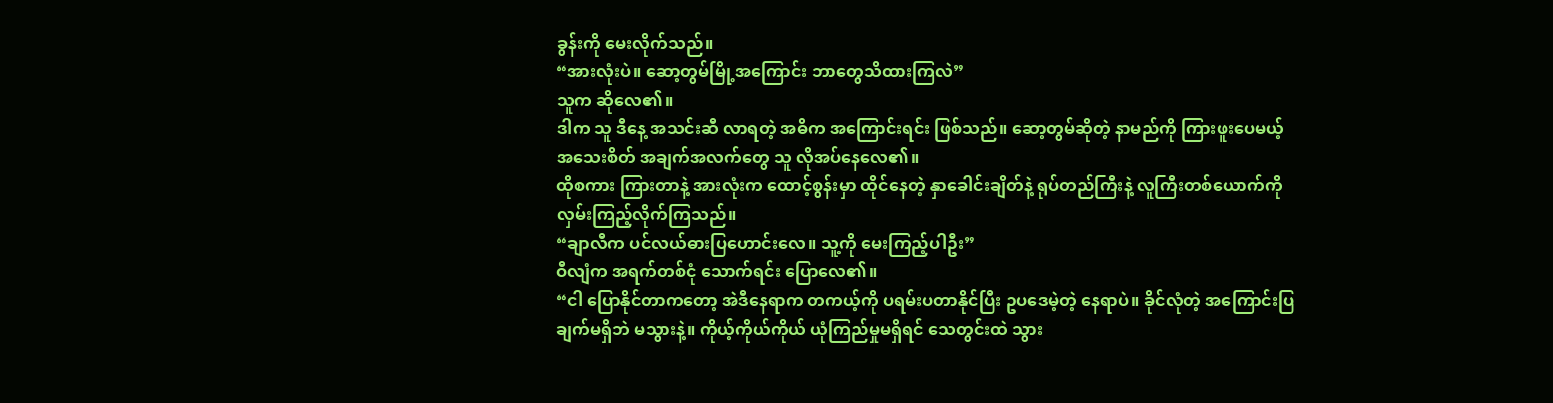ခွန်းကို မေးလိုက်သည်။
“အားလုံးပဲ။ ဆော့တွမ်မြို့အကြောင်း ဘာတွေသိထားကြလဲ”
သူက ဆိုလေ၏။
ဒါက သူ ဒီနေ့ အသင်းဆီ လာရတဲ့ အဓိက အကြောင်းရင်း ဖြစ်သည်။ ဆော့တွမ်ဆိုတဲ့ နာမည်ကို ကြားဖူးပေမယ့် အသေးစိတ် အချက်အလက်တွေ သူ လိုအပ်နေလေ၏။
ထိုစကား ကြားတာနဲ့ အားလုံးက ထောင့်စွန်းမှာ ထိုင်နေတဲ့ နှာခေါင်းချိတ်နဲ့ ရုပ်တည်ကြီးနဲ့ လူကြီးတစ်ယောက်ကို လှမ်းကြည့်လိုက်ကြသည်။
“ချာလီက ပင်လယ်ဓားပြဟောင်းလေ။ သူ့ကို မေးကြည့်ပါဦး”
ဝီလျံက အရက်တစ်ငုံ သောက်ရင်း ပြောလေ၏။
“ငါ ပြောနိုင်တာကတော့ အဲဒီနေရာက တကယ့်ကို ပရမ်းပတာနိုင်ပြီး ဥပဒေမဲ့တဲ့ နေရာပဲ။ ခိုင်လုံတဲ့ အကြောင်းပြချက်မရှိဘဲ မသွားနဲ့။ ကိုယ့်ကိုယ်ကိုယ် ယုံကြည်မှုမရှိရင် သေတွင်းထဲ သွား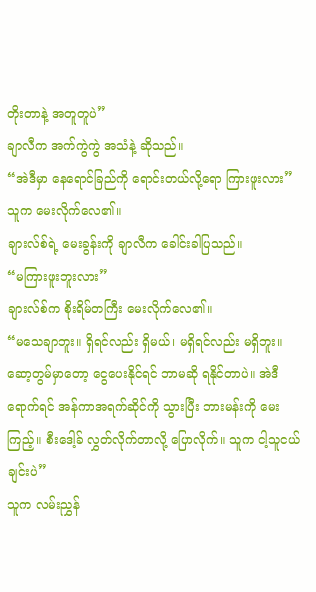တိုးတာနဲ့ အတူတူပဲ”
ချာလီက အက်ကွဲကွဲ အသံနဲ့ ဆိုသည်။
“အဲဒီမှာ နေရောင်ခြည်ကို ရောင်းတယ်လို့ရော ကြားဖူးလား”
သူက မေးလိုက်လေ၏။
ချားလ်စ်ရဲ့ မေးခွန်းကို ချာလီက ခေါင်းခါပြသည်။
“မကြားဖူးဘူးလား”
ချားလ်စ်က စိုးရိမ်တကြီး မေးလိုက်လေ၏။
“မသေချာဘူး။ ရှိရင်လည်း ရှိမယ်၊ မရှိရင်လည်း မရှိဘူး။ ဆော့တွမ်မှာတော့ ငွေပေးနိုင်ရင် ဘာမဆို ရနိုင်တာပဲ။ အဲဒီရောက်ရင် အန်ကာအရက်ဆိုင်ကို သွားပြီး ဘားမန်းကို မေးကြည့်။ စီးဒေါ့ခ် လွှတ်လိုက်တာလို့ ပြောလိုက်။ သူက ငါ့သူငယ်ချင်းပဲ”
သူက လမ်းညွှန်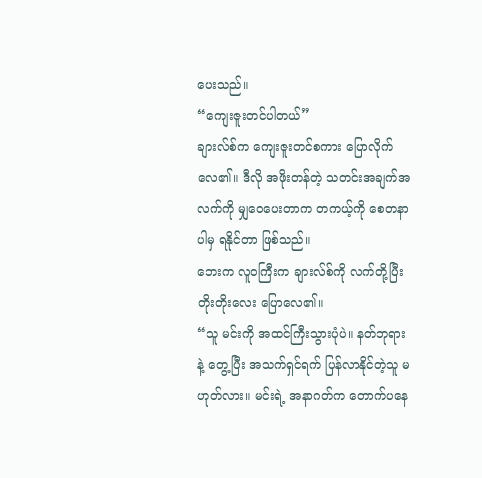ပေးသည်။
“ကျေးဇူးတင်ပါတယ်”
ချားလ်စ်က ကျေးဇူးတင်စကား ပြောလိုက်လေ၏။ ဒီလို အဖိုးတန်တဲ့ သတင်းအချက်အလက်ကို မျှဝေပေးတာက တကယ့်ကို စေတနာပါမှ ရနိုင်တာ ဖြစ်သည်။
ဘေးက လူဝကြီးက ချားလ်စ်ကို လက်တို့ပြီး တိုးတိုးလေး ပြောလေ၏။
“သူ မင်းကို အထင်ကြီးသွားပုံပဲ။ နတ်ဘုရားနဲ့ တွေ့ပြီး အသက်ရှင်ရက် ပြန်လာနိုင်တဲ့သူ မဟုတ်လား။ မင်းရဲ့ အနာဂတ်က တောက်ပနေ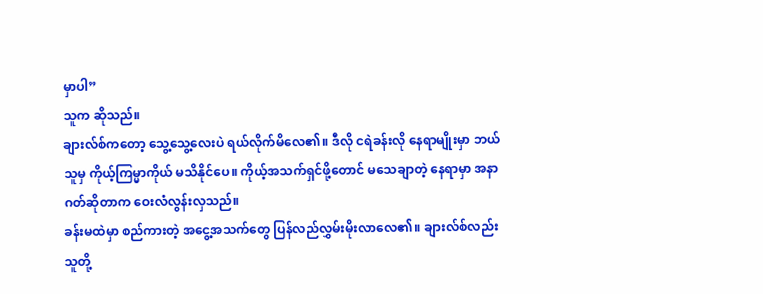မှာပါ”
သူက ဆိုသည်။
ချားလ်စ်ကတော့ သွေ့သွေ့လေးပဲ ရယ်လိုက်မိလေ၏။ ဒီလို ငရဲခန်းလို နေရာမျိုးမှာ ဘယ်သူမှ ကိုယ့်ကြမ္မာကိုယ် မသိနိုင်ပေ။ ကိုယ့်အသက်ရှင်ဖို့တောင် မသေချာတဲ့ နေရာမှာ အနာဂတ်ဆိုတာက ဝေးလံလွန်းလှသည်။
ခန်းမထဲမှာ စည်ကားတဲ့ အငွေ့အသက်တွေ ပြန်လည်လွှမ်းမိုးလာလေ၏။ ချားလ်စ်လည်း သူတို့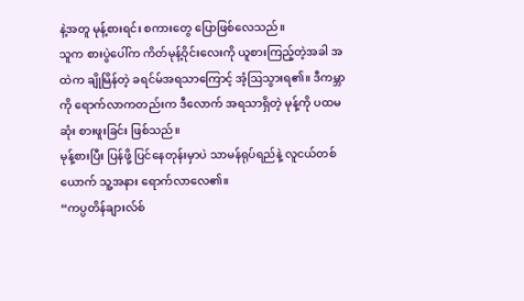နဲ့အတူ မုန့်စားရင်း စကားတွေ ပြောဖြစ်လေသည်။
သူက စားပွဲပေါ်က ကိတ်မုန့်ဝိုင်းလေးကို ယူစားကြည့်တဲ့အခါ အထဲက ချိုမြိန်တဲ့ ခရင်မ်အရသာကြောင့် အံ့ဩသွားရ၏။ ဒီကမ္ဘာကို ရောက်လာကတည်းက ဒီလောက် အရသာရှိတဲ့ မုန့်ကို ပထမဆုံး စားဖူးခြင်း ဖြစ်သည်။
မုန့်စားပြီး ပြန်ဖို့ ပြင်နေတုန်းမှာပဲ သာမန်ရုပ်ရည်နဲ့ လူငယ်တစ်ယောက် သူ့အနား ရောက်လာလေ၏။
“ကပ္ပတိန်ချားလ်စ်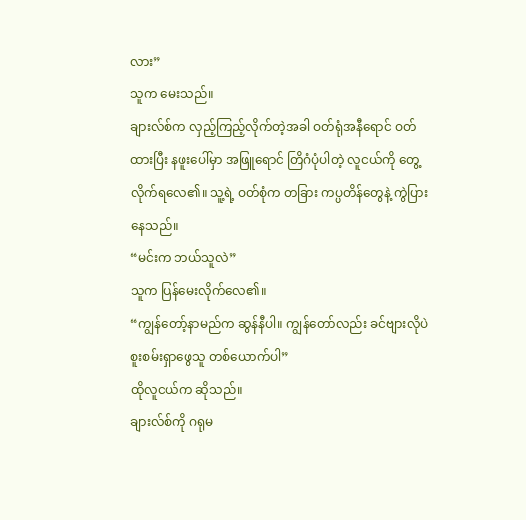လား”
သူက မေးသည်။
ချားလ်စ်က လှည့်ကြည့်လိုက်တဲ့အခါ ဝတ်ရုံအနီရောင် ဝတ်ထားပြီး နဖူးပေါ်မှာ အဖြူရောင် တြိဂံပုံပါတဲ့ လူငယ်ကို တွေ့လိုက်ရလေ၏။ သူ့ရဲ့ ဝတ်စုံက တခြား ကပ္ပတိန်တွေနဲ့ ကွဲပြားနေသည်။
“မင်းက ဘယ်သူလဲ”
သူက ပြန်မေးလိုက်လေ၏။
“ကျွန်တော့်နာမည်က ဆွန်နီပါ။ ကျွန်တော်လည်း ခင်ဗျားလိုပဲ စူးစမ်းရှာဖွေသူ တစ်ယောက်ပါ”
ထိုလူငယ်က ဆိုသည်။
ချားလ်စ်ကို ဂရုမ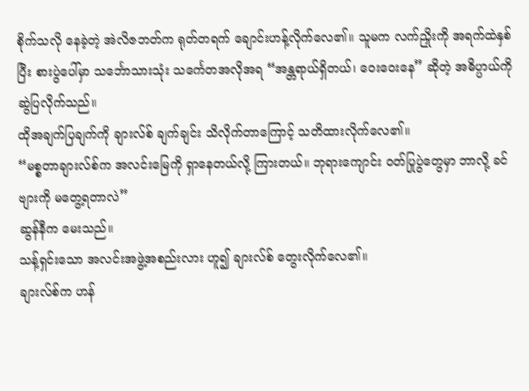စိုက်သလို နေခဲ့တဲ့ အဲလိဇဘတ်က ရုတ်တရက် ချောင်းဟန့်လိုက်လေ၏။ သူမက လက်ညှိုးကို အရက်ထဲနှစ်ပြီး စားပွဲပေါ်မှာ သင်္ဘောသားသုံး သင်္ကေတအလိုအရ “အန္တရာယ်ရှိတယ်၊ ဝေးဝေးနေ” ဆိုတဲ့ အဓိပ္ပာယ်ကို ဆွဲပြလိုက်သည်။
ထိုအချက်ပြချက်ကို ချားလ်စ် ချက်ချင်း သိလိုက်တာကြောင့် သတိထားလိုက်လေ၏။
“မစ္စတာချားလ်စ်က အလင်းမြေကို ရှာနေတယ်လို့ ကြားတယ်။ ဘုရားကျောင်း ဝတ်ပြုပွဲတွေမှာ ဘာလို့ ခင်ဗျားကို မတွေ့ရတာလဲ”
ဆွန်နီက မေးသည်။
သန့်ရှင်းသော အလင်းအဖွဲ့အစည်းလား ဟူ၍ ချားလ်စ် တွေးလိုက်လေ၏။
ချားလ်စ်က ဟန်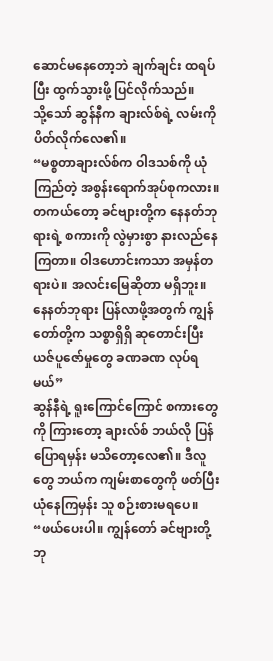ဆောင်မနေတော့ဘဲ ချက်ချင်း ထရပ်ပြီး ထွက်သွားဖို့ ပြင်လိုက်သည်။
သို့သော် ဆွန်နီက ချားလ်စ်ရဲ့ လမ်းကို ပိတ်လိုက်လေ၏။
“မစ္စတာချားလ်စ်က ဝါဒသစ်ကို ယုံကြည်တဲ့ အစွန်းရောက်အုပ်စုကလား။ တကယ်တော့ ခင်ဗျားတို့က နေနတ်ဘုရားရဲ့ စကားကို လွဲမှားစွာ နားလည်နေကြတာ။ ဝါဒဟောင်းကသာ အမှန်တရားပဲ။ အလင်းမြေဆိုတာ မရှိဘူး။ နေနတ်ဘုရား ပြန်လာဖို့အတွက် ကျွန်တော်တို့က သစ္စာရှိရှိ ဆုတောင်းပြီး ယဇ်ပူဇော်မှုတွေ ခဏခဏ လုပ်ရမယ်”
ဆွန်နီရဲ့ ရူးကြောင်ကြောင် စကားတွေကို ကြားတော့ ချားလ်စ် ဘယ်လို ပြန်ပြောရမှန်း မသိတော့လေ၏။ ဒီလူတွေ ဘယ်က ကျမ်းစာတွေကို ဖတ်ပြီး ယုံနေကြမှန်း သူ စဉ်းစားမရပေ။
“ဖယ်ပေးပါ။ ကျွန်တော် ခင်ဗျားတို့ ဘု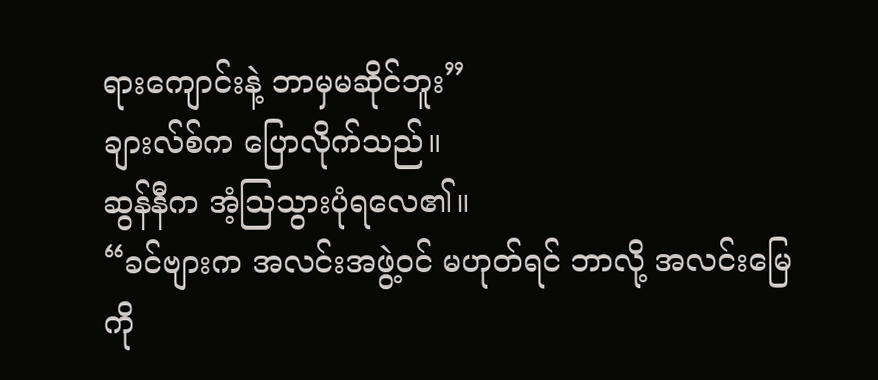ရားကျောင်းနဲ့ ဘာမှမဆိုင်ဘူး”
ချားလ်စ်က ပြောလိုက်သည်။
ဆွန်နီက အံ့ဩသွားပုံရလေ၏။
“ခင်ဗျားက အလင်းအဖွဲ့ဝင် မဟုတ်ရင် ဘာလို့ အလင်းမြေကို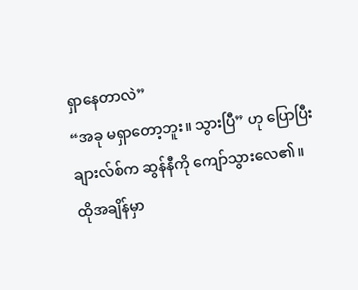ရှာနေတာလဲ”
“အခု မရှာတော့ဘူး။ သွားပြီ” ဟု ပြောပြီး ချားလ်စ်က ဆွန်နီကို ကျော်သွားလေ၏။
ထိုအချိန်မှာ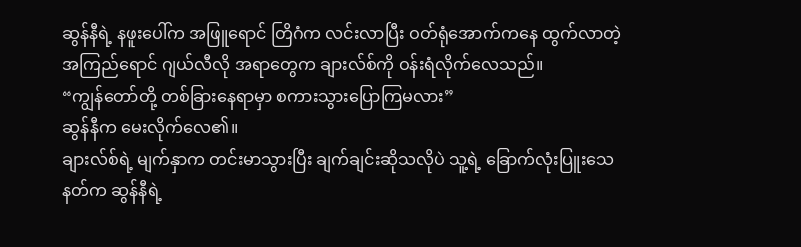ဆွန်နီရဲ့ နဖူးပေါ်က အဖြူရောင် တြိဂံက လင်းလာပြီး ဝတ်ရုံအောက်ကနေ ထွက်လာတဲ့ အကြည်ရောင် ဂျယ်လီလို အရာတွေက ချားလ်စ်ကို ဝန်းရံလိုက်လေသည်။
“ကျွန်တော်တို့ တစ်ခြားနေရာမှာ စကားသွားပြောကြမလား”
ဆွန်နီက မေးလိုက်လေ၏။
ချားလ်စ်ရဲ့ မျက်နှာက တင်းမာသွားပြီး ချက်ချင်းဆိုသလိုပဲ သူ့ရဲ့ ခြောက်လုံးပြူးသေနတ်က ဆွန်နီရဲ့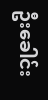ဦးခေါင်း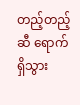တည့်တည့်ဆီ ရောက်ရှိသွား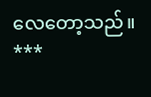လေတော့သည်။
***